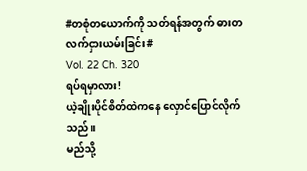#တစုံတယောက်ကို သတ်ရန်အတွက် ဓားတလက်ငှားယမ်းခြင်း#
Vol. 22 Ch. 320
ရပ်ရမှာလား!
ယဲ့ချိုးပိုင်စိတ်ထဲကနေ လှောင်ပြောင်လိုက်သည်။
မည်သို့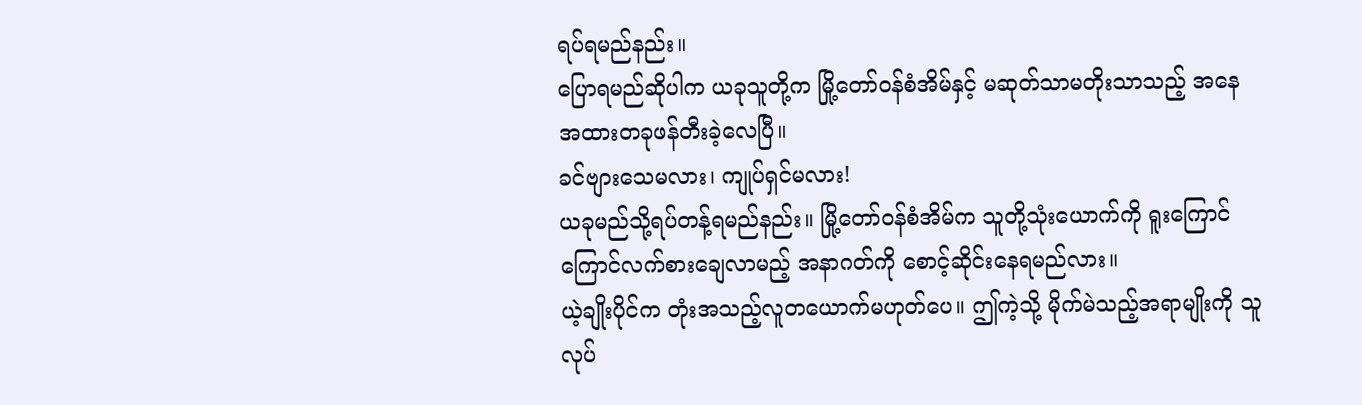ရပ်ရမည်နည်း။
ပြောရမည်ဆိုပါက ယခုသူတို့က မြို့တော်၀န်စံအိမ်နှင့် မဆုတ်သာမတိုးသာသည့် အနေအထားတခုဖန်တီးခဲ့လေပြီ။
ခင်ဗျားသေမလား၊ ကျုပ်ရှင်မလား!
ယခုမည်သို့ရပ်တန့်ရမည်နည်း။ မြို့တော်၀န်စံအိမ်က သူတို့သုံးယောက်ကို ရူးကြောင်ကြောင်လက်စားချေလာမည့် အနာဂတ်ကို စောင့်ဆိုင်းနေရမည်လား။
ယဲ့ချိုးပိုင်က တုံးအသည့်လူတယောက်မဟုတ်ပေ။ ဤကဲ့သို့ မိုက်မဲသည့်အရာမျိုးကို သူလုပ်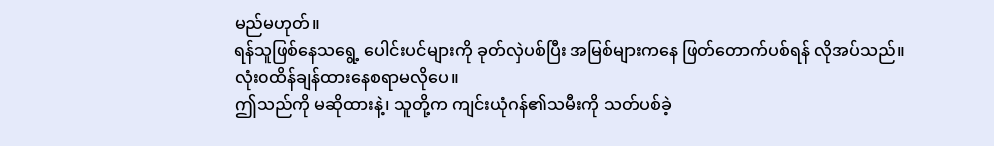မည်မဟုတ်။
ရန်သူဖြစ်နေသရွေ့ ပေါင်းပင်များကို ခုတ်လှဲပစ်ပြီး အမြစ်များကနေ ဖြတ်တောက်ပစ်ရန် လိုအပ်သည်။
လုံး၀ထိန်ချန်ထားနေစရာမလိုပေ။
ဤသည်ကို မဆိုထားနဲ့၊ သူတို့က ကျင်းယုံဂန်၏သမီးကို သတ်ပစ်ခဲ့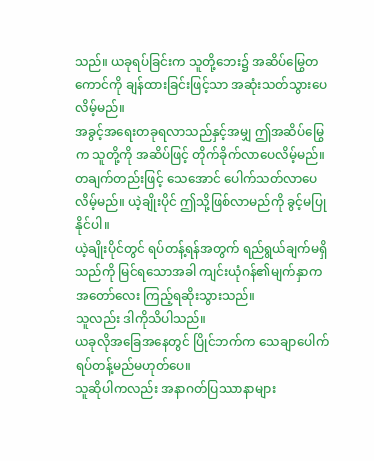သည်။ ယခုရပ်ခြင်းက သူတို့ဘေး၌ အဆိပ်မြွေတကောင်ကို ချန်ထားခြင်းဖြင့်သာ အဆုံးသတ်သွားပေလိမ့်မည်။
အခွင့်အရေးတခုရလာသည်နှင့်အမျှ ဤအဆိပ်မြွေက သူတို့ကို အဆိပ်ဖြင့် တိုက်ခိုက်လာပေလိမ့်မည်။
တချက်တည်းဖြင့် သေအောင် ပေါက်သတ်လာပေလိမ့်မည်။ ယဲ့ချိုးပိုင် ဤသို့ဖြစ်လာမည်ကို ခွင့်မပြုနိုင်ပါ။
ယဲ့ချိုးပိုင်တွင် ရပ်တန့်ရန်အတွက် ရည်ရွယ်ချက်မရှိသည်ကို မြင်ရသောအခါ ကျင်းယုံဂန်၏မျက်နှာက အတော်လေး ကြည့်ရဆိုးသွားသည်။
သူလည်း ဒါကိုသိပါသည်။
ယခုလိုအခြေအနေတွင် ပြိုင်ဘက်က သေချာပေါက် ရပ်တန့်မည်မဟုတ်ပေ။
သူဆိုပါကလည်း အနာဂတ်ပြဿာနာများ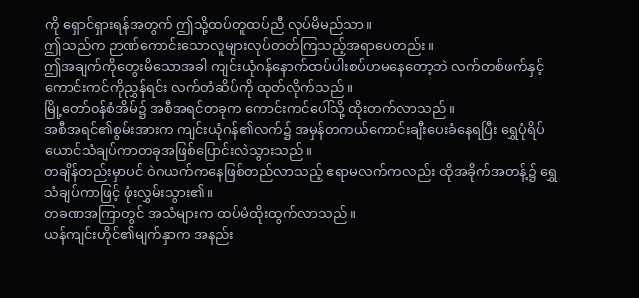ကို ရှောင်ရှားရန်အတွက် ဤသို့ထပ်တူထပ်ညီ လုပ်မိမည်သာ။
ဤသည်က ဉာဏ်ကောင်းသောလူများလုပ်တတ်ကြသည့်အရာပေတည်း။
ဤအချက်ကိုတွေးမိသောအခါ ကျင်းယုံဂန်နောက်ထပ်ပါးစပ်ဟမနေတော့ဘဲ လက်တစ်ဖက်နှင့် ကောင်းကင်ကိုညွှန်ရင်း လက်တံဆိပ်ကို ထုတ်လိုက်သည်။
မြို့တော်၀န်စံအိမ်၌ အစီအရင်တခုက ကောင်းကင်ပေါ်သို့ ထိုးတက်လာသည်။
အစီအရင်၏စွမ်းအားက ကျင်းယုံဂန်၏လက်၌ အမှန်တကယ်ကောင်းချီးပေးခံနေရပြီး ရွှေပုံရိပ်ယောင်သံချပ်ကာတခုအဖြစ်ပြောင်းလဲသွားသည်။
တချိန်တည်းမှာပင် ဝဲဂယက်ကနေဖြစ်တည်လာသည့် ဧရာမလက်ကလည်း ထိုအခိုက်အတန့်၌ ရွှေသံချပ်ကာဖြင့် ဖုံးလွှမ်းသွား၏။
တခဏအကြာတွင် အသံများက ထပ်မံထိုးထွက်လာသည်။
ယန်ကျင်းဟိုင်၏မျက်နှာက အနည်း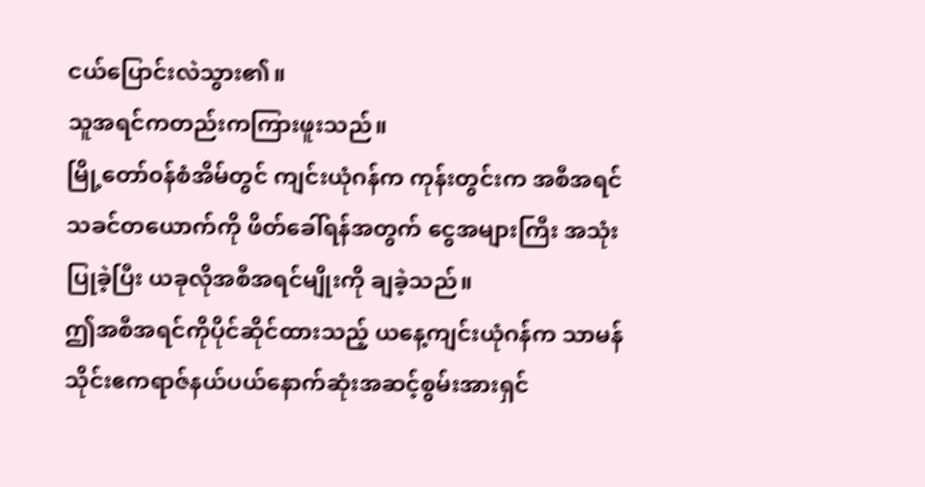ငယ်ပြောင်းလဲသွား၏။
သူအရင်ကတည်းကကြားဖူးသည်။
မြို့တော်၀န်စံအိမ်တွင် ကျင်းယုံဂန်က ကုန်းတွင်းက အစီအရင်သခင်တယောက်ကို ဖိတ်ခေါ်ရန်အတွက် ငွေအများကြီး အသုံးပြုခဲ့ပြီး ယခုလိုအစီအရင်မျိုးကို ချခဲ့သည်။
ဤအစီအရင်ကိုပိုင်ဆိုင်ထားသည့် ယနေ့ကျင်းယုံဂန်က သာမန်သိုင်းဧကရာဇ်နယ်ပယ်နောက်ဆုံးအဆင့်စွမ်းအားရှင်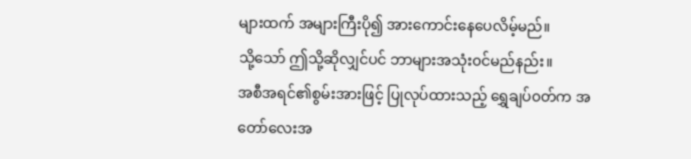များထက် အများကြီးပို၍ အားကောင်းနေပေလိမ့်မည်။
သို့သော် ဤသို့ဆိုလျှင်ပင် ဘာများအသုံး၀င်မည်နည်း။
အစီအရင်၏စွမ်းအားဖြင့် ပြုလုပ်ထားသည့် ရွှေချပ်၀တ်က အတော်လေးအ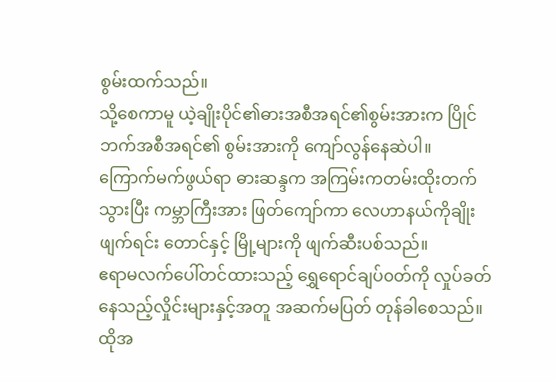စွမ်းထက်သည်။
သို့စေကာမူ ယဲ့ချိုးပိုင်၏ဓားအစီအရင်၏စွမ်းအားက ပြိုင်ဘက်အစီအရင်၏ စွမ်းအားကို ကျော်လွန်နေဆဲပါ။
ကြောက်မက်ဖွယ်ရာ ဓားဆန္ဒက အကြမ်းကတမ်းထိုးတက်သွားပြီး ကမ္ဘာကြီးအား ဖြတ်ကျော်ကာ လေဟာနယ်ကိုချိုးဖျက်ရင်း တောင်နှင့် မြို့များကို ဖျက်ဆီးပစ်သည်။
ဧရာမလက်ပေါ်တင်ထားသည့် ရွှေရောင်ချပ်၀တ်ကို လှုပ်ခတ်နေသည့်လှိုင်းများနှင့်အတူ အဆက်မပြတ် တုန်ခါစေသည်။
ထိုအ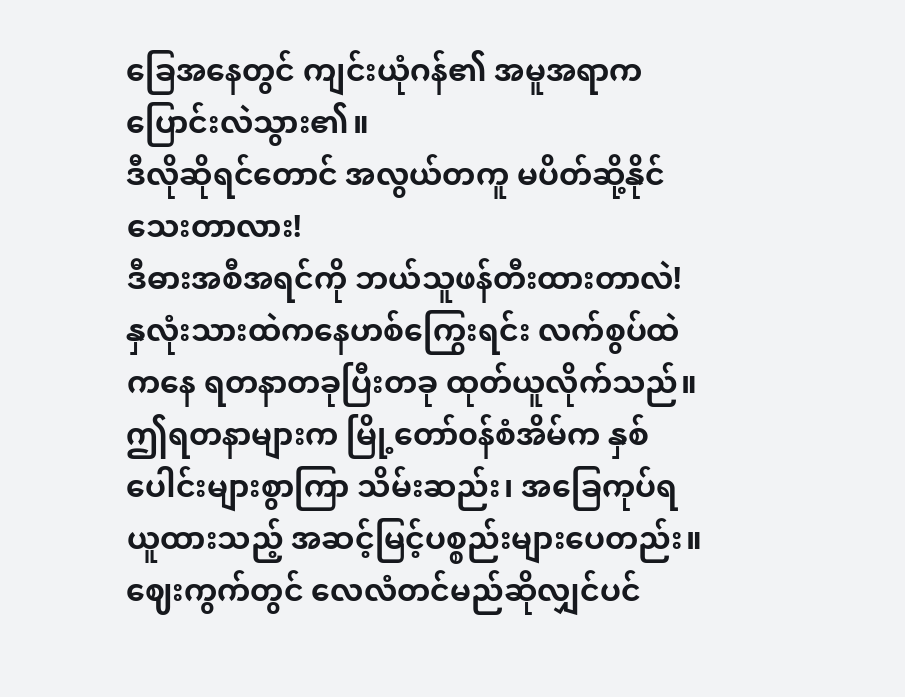ခြေအနေတွင် ကျင်းယုံဂန်၏ အမူအရာက ပြောင်းလဲသွား၏။
ဒီလိုဆိုရင်တောင် အလွယ်တကူ မပိတ်ဆို့နိုင်သေးတာလား!
ဒီဓားအစီအရင်ကို ဘယ်သူဖန်တီးထားတာလဲ!
နှလုံးသားထဲကနေဟစ်ကြွေးရင်း လက်စွပ်ထဲကနေ ရတနာတခုပြီးတခု ထုတ်ယူလိုက်သည်။
ဤရတနာများက မြို့တော်၀န်စံအိမ်က နှစ်ပေါင်းများစွာကြာ သိမ်းဆည်း၊ အခြေကုပ်ရယူထားသည့် အဆင့်မြင့်ပစ္စည်းများပေတည်း။
ဈေးကွက်တွင် လေလံတင်မည်ဆိုလျှင်ပင်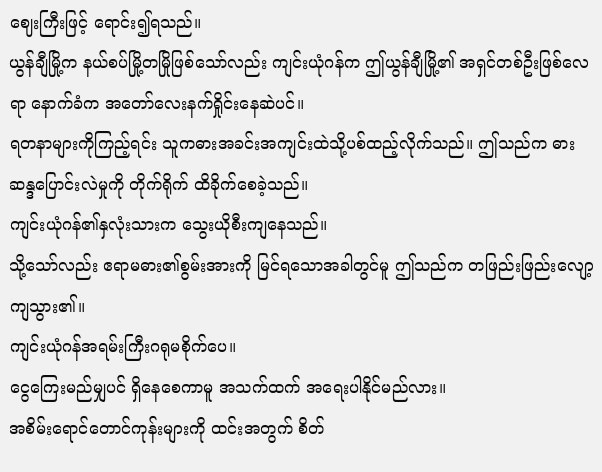ဈေးကြီးဖြင့် ရောင်း၍ရသည်။
ယွန်ချီမြို့က နယ်စပ်မြို့တမြိုဖြစ်သော်လည်း ကျင်းယုံဂန်က ဤယွန်ချီမြို့၏ အရှင်တစ်ဦးဖြစ်လေရာ နောက်ခံက အတော်လေးနက်ရှိုင်းနေဆဲပင်။
ရတနာများကိုကြည့်ရင်း သူကဓားအခင်းအကျင်းထဲသို့ပစ်ထည့်လိုက်သည်။ ဤသည်က ဓားဆန္ဒပြောင်းလဲမှုကို တိုက်ရိုက် ထိခိုက်စေခဲ့သည်။
ကျင်းယုံဂန်၏နှလုံးသားက သွေးယိုစီးကျနေသည်။
သို့သော်လည်း ဧရာမဓား၏စွမ်းအားကို မြင်ရသောအခါတွင်မူ ဤသည်က တဖြည်းဖြည်းလျော့ကျသွား၏။
ကျင်းယုံဂန်အရမ်းကြီးဂရုမစိုက်ပေ။
ငွေကြေးမည်မျှပင် ရှိနေစေကာမူ အသက်ထက် အရေးပါနိုင်မည်လား။
အစိမ်းရောင်တောင်ကုန်းများကို ထင်းအတွက် စိတ်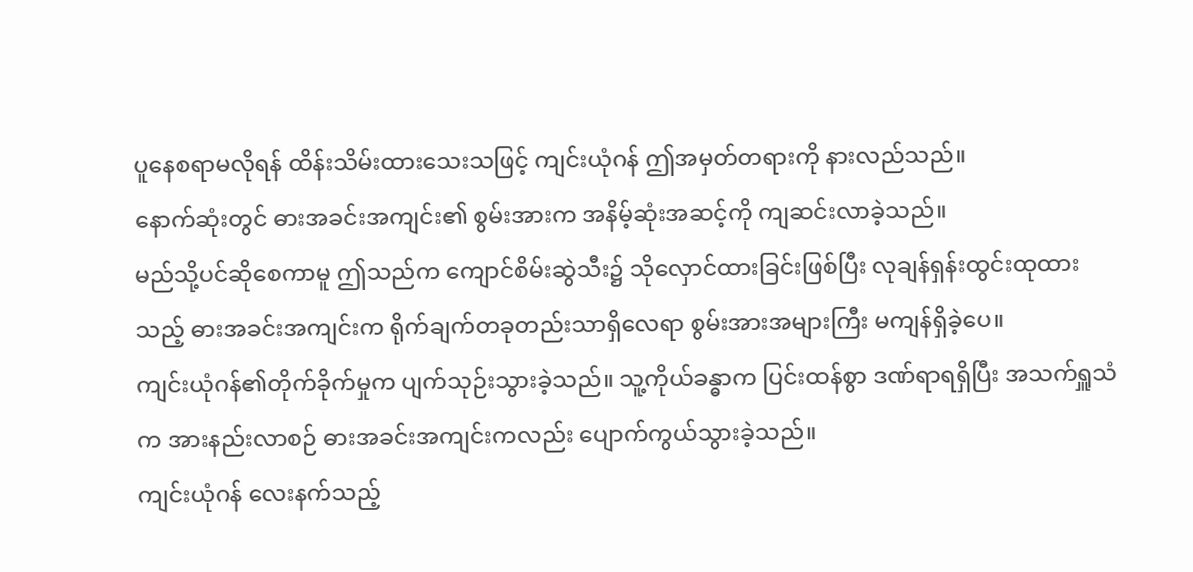ပူနေစရာမလိုရန် ထိန်းသိမ်းထားသေးသဖြင့် ကျင်းယုံဂန် ဤအမှတ်တရားကို နားလည်သည်။
နောက်ဆုံးတွင် ဓားအခင်းအကျင်း၏ စွမ်းအားက အနိမ့်ဆုံးအဆင့်ကို ကျဆင်းလာခဲ့သည်။
မည်သို့ပင်ဆိုစေကာမူ ဤသည်က ကျောင်စိမ်းဆွဲသီး၌ သိုလှောင်ထားခြင်းဖြစ်ပြီး လုချန်ရှန်းထွင်းထုထားသည့် ဓားအခင်းအကျင်းက ရိုက်ချက်တခုတည်းသာရှိလေရာ စွမ်းအားအများကြီး မကျန်ရှိခဲ့ပေ။
ကျင်းယုံဂန်၏တိုက်ခိုက်မှုက ပျက်သုဉ်းသွားခဲ့သည်။ သူ့ကိုယ်ခန္ဓာက ပြင်းထန်စွာ ဒဏ်ရာရရှိပြီး အသက်ရှူသံက အားနည်းလာစဉ် ဓားအခင်းအကျင်းကလည်း ပျောက်ကွယ်သွားခဲ့သည်။
ကျင်းယုံဂန် လေးနက်သည့်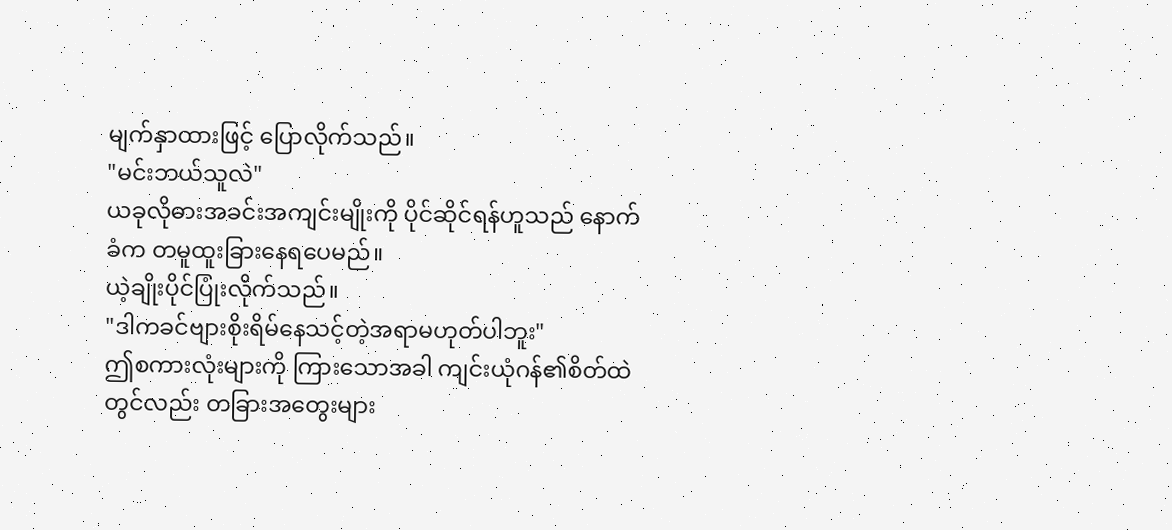မျက်နှာထားဖြင့် ပြောလိုက်သည်။
"မင်းဘယ်သူလဲ"
ယခုလိုဓားအခင်းအကျင်းမျိုးကို ပိုင်ဆိုင်ရန်ဟူသည် နောက်ခံက တမူထူးခြားနေရပေမည်။
ယဲ့ချိုးပိုင်ပြုံးလိုက်သည်။
"ဒါကခင်ဗျားစိုးရိမ်နေသင့်တဲ့အရာမဟုတ်ပါဘူး"
ဤစကားလုံးများကို ကြားသောအခါ ကျင်းယုံဂန်၏စိတ်ထဲတွင်လည်း တခြားအတွေးများ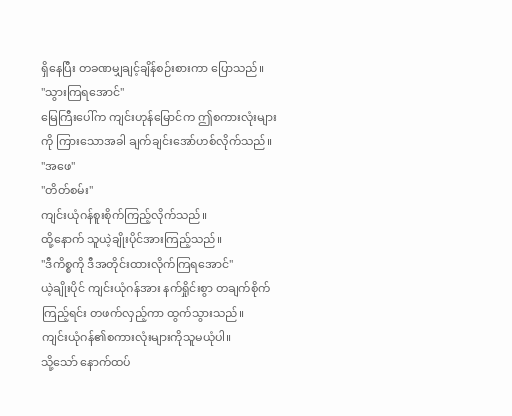ရှိနေပြီး တခဏမျှချင့်ချိန်စဉ်းစားကာ ပြောသည်။
"သွားကြရအောင်"
မြေကြီးပေါ်က ကျင်းဟုန်မြောင်က ဤစကားလုံးများကို ကြားသောအခါ ချက်ချင်းအော်ဟစ်လိုက်သည်။
"အဖေ"
"တိတ်စမ်း"
ကျင်းယုံဂန်စူးစိုက်ကြည့်လိုက်သည်။
ထို့နောက် သူယဲ့ချိုးပိုင်အားကြည့်သည်။
"ဒီကိစ္စကို ဒီအတိုင်းထားလိုက်ကြရအောင်"
ယဲ့ချိုးပိုင် ကျင်းယုံဂန်အား နက်ရှိုင်းစွာ တချက်စိုက်ကြည့်ရင်း တဖက်လှည့်ကာ ထွက်သွားသည်။
ကျင်းယုံဂန်၏စကားလုံးများကိုသူမယုံပါ။
သို့သော် နောက်ထပ်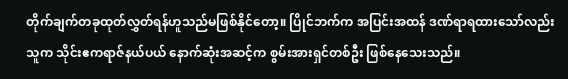တိုက်ချက်တခုထုတ်လွှတ်ရန်ဟူသည်မဖြစ်နိုင်တော့။ ပြိုင်ဘက်က အပြင်းအထန် ဒဏ်ရာရထားသော်လည်း သူက သိုင်းဧကရာဇ်နယ်ပယ် နောက်ဆုံးအဆင့်က စွမ်းအားရှင်တစ်ဦး ဖြစ်နေသေးသည်။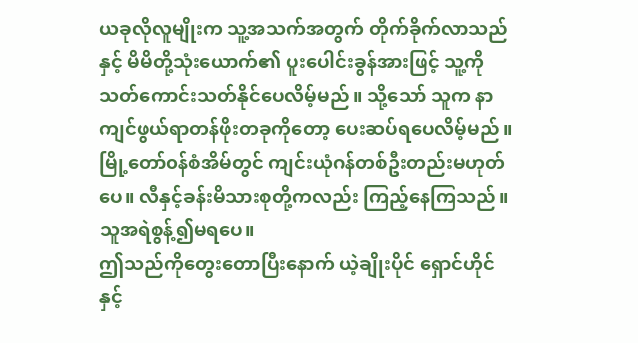ယခုလိုလူမျိုးက သူ့အသက်အတွက် တိုက်ခိုက်လာသည်နှင့် မိမိတို့သုံးယောက်၏ ပူးပေါင်းခွန်အားဖြင့် သူ့ကို သတ်ကောင်းသတ်နိုင်ပေလိမ့်မည်။ သို့သော် သူက နာကျင်ဖွယ်ရာတန်ဖိုးတခုကိုတော့ ပေးဆပ်ရပေလိမ့်မည်။
မြို့တော်၀န်စံအိမ်တွင် ကျင်းယုံဂန်တစ်ဦးတည်းမဟုတ်ပေ။ လီနှင့်ခန်းမိသားစုတို့ကလည်း ကြည့်နေကြသည်။
သူအရဲစွန့်၍မရပေ။
ဤသည်ကိုတွေးတောပြီးနောက် ယဲ့ချိုးပိုင် ရှောင်ဟိုင်နှင့်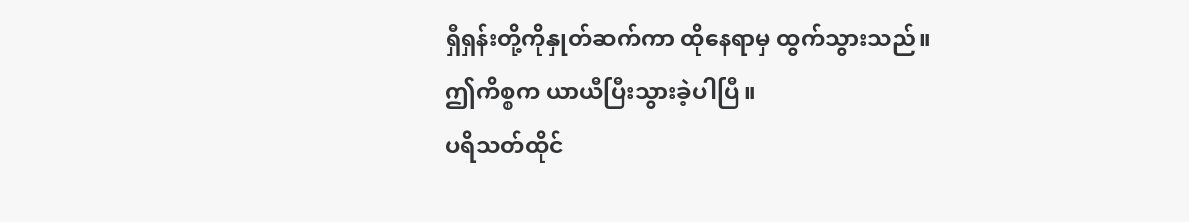ရှီရှန်းတို့ကိုနှုတ်ဆက်ကာ ထိုနေရာမှ ထွက်သွားသည်။
ဤကိစ္စက ယာယီပြီးသွားခဲ့ပါပြီ။
ပရိသတ်ထိုင်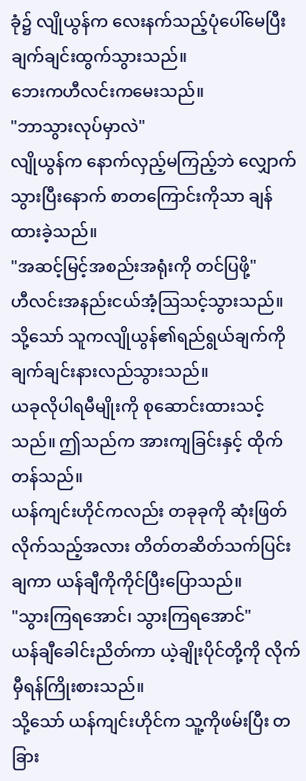ခုံ၌ လျိုယွန်က လေးနက်သည့်ပုံပေါ်မေပြီး ချက်ချင်းထွက်သွားသည်။
ဘေးကဟီလင်းကမေးသည်။
"ဘာသွားလုပ်မှာလဲ"
လျိုယွန်က နောက်လှည့်မကြည့်ဘဲ လျှောက်သွားပြီးနောက် စာတကြောင်းကိုသာ ချန်ထားခဲ့သည်။
"အဆင့်မြင့်အစည်းအရုံးကို တင်ပြဖို့"
ဟီလင်းအနည်းငယ်အံ့ဩသင့်သွားသည်။
သို့သော် သူကလျိုယွန်၏ရည်ရွယ်ချက်ကို ချက်ချင်းနားလည်သွားသည်။
ယခုလိုပါရမီမျိုးကို စုဆောင်းထားသင့်သည်။ ဤသည်က အားကျခြင်းနှင့် ထိုက်တန်သည်။
ယန်ကျင်းဟိုင်ကလည်း တခုခုကို ဆုံးဖြတ်လိုက်သည့်အလား တိတ်တဆိတ်သက်ပြင်းချကာ ယန်ချီကိုကိုင်ပြီးပြောသည်။
"သွားကြရအောင်၊ သွားကြရအောင်"
ယန်ချီခေါင်းညိတ်ကာ ယဲ့ချိုးပိုင်တို့ကို လိုက်မှီရန်ကြိုးစားသည်။
သို့သော် ယန်ကျင်းဟိုင်က သူ့ကိုဖမ်းပြီး တခြား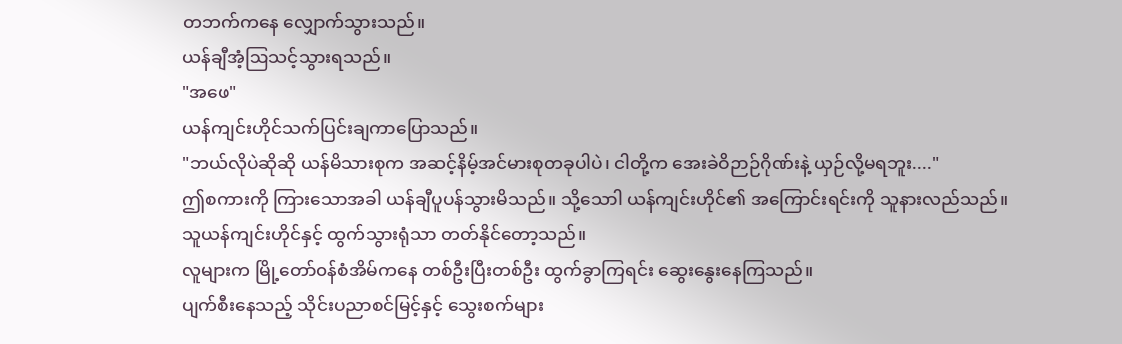တဘက်ကနေ လျှောက်သွားသည်။
ယန်ချီအံ့ဩသင့်သွားရသည်။
"အဖေ"
ယန်ကျင်းဟိုင်သက်ပြင်းချကာပြောသည်။
"ဘယ်လိုပဲဆိုဆို ယန်မိသားစုက အဆင့်နိမ့်အင်မားစုတခုပါပဲ၊ ငါတို့က အေးခဲဝိဉာဉ်ဂိုဏ်းနဲ့ ယှဉ်လို့မရဘူး...."
ဤစကားကို ကြားသောအခါ ယန်ချီပူပန်သွားမိသည်။ သို့သောါ ယန်ကျင်းဟိုင်၏ အကြောင်းရင်းကို သူနားလည်သည်။
သူယန်ကျင်းဟိုင်နှင့် ထွက်သွားရုံသာ တတ်နိုင်တော့သည်။
လူများက မြို့တော်၀န်စံအိမ်ကနေ တစ်ဦးပြီးတစ်ဦး ထွက်ခွာကြရင်း ဆွေးနွေးနေကြသည်။
ပျက်စီးနေသည့် သိုင်းပညာစင်မြင့်နှင့် သွေးစက်များ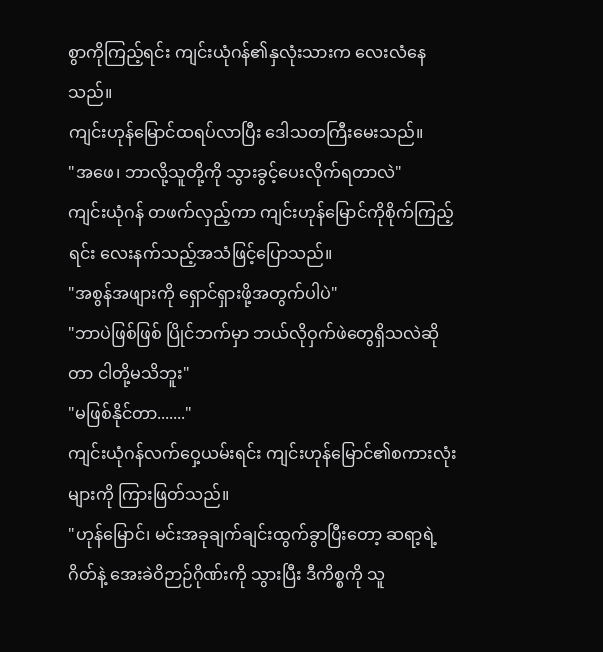စွာကိုကြည့်ရင်း ကျင်းယုံဂန်၏နှလုံးသားက လေးလံနေသည်။
ကျင်းဟုန်မြောင်ထရပ်လာပြီး ဒေါသတကြီးမေးသည်။
"အဖေ၊ ဘာလို့သူတို့ကို သွားခွင့်ပေးလိုက်ရတာလဲ"
ကျင်းယုံဂန် တဖက်လှည့်ကာ ကျင်းဟုန်မြောင်ကိုစိုက်ကြည့်ရင်း လေးနက်သည့်အသံဖြင့်ပြောသည်။
"အစွန်အဖျားကို ရှောင်ရှားဖို့အတွက်ပါပဲ"
"ဘာပဲဖြစ်ဖြစ် ပြိုင်ဘက်မှာ ဘယ်လိုဝှက်ဖဲတွေရှိသလဲဆိုတာ ငါတို့မသိဘူး"
"မဖြစ်နိုင်တာ......."
ကျင်းယုံဂန်လက်ဝှေ့ယမ်းရင်း ကျင်းဟုန်မြောင်၏စကားလုံးများကို ကြားဖြတ်သည်။
"ဟုန်မြောင်၊ မင်းအခုချက်ချင်းထွက်ခွာပြီးတော့ ဆရာ့ရဲ့ဂိတ်နဲ့ အေးခဲဝိဉာဉ်ဂိုဏ်းကို သွားပြီး ဒီကိစ္စကို သူ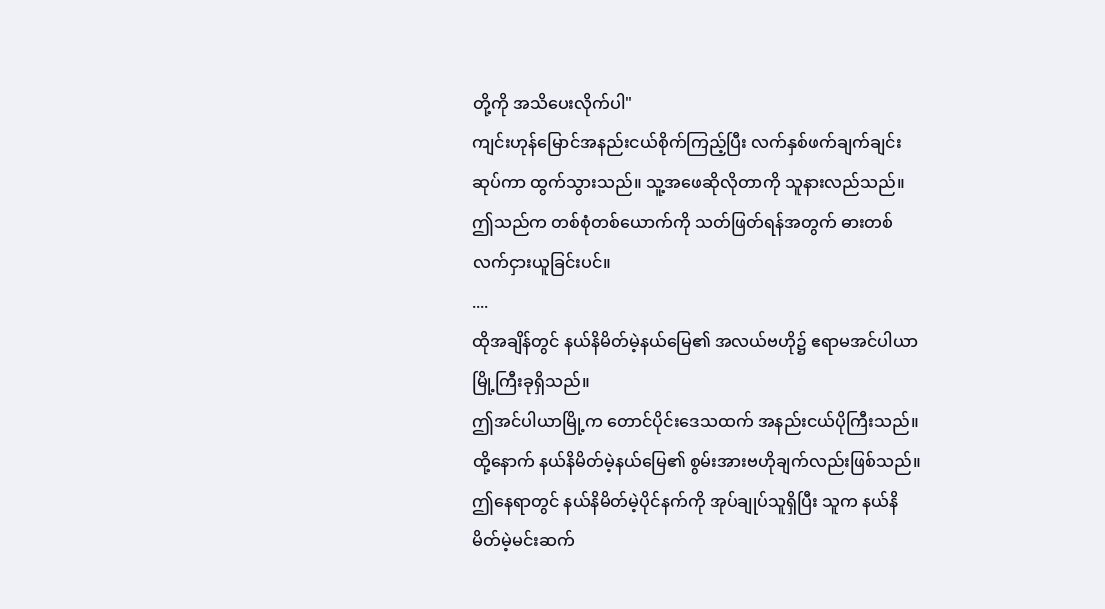တို့ကို အသိပေးလိုက်ပါ"
ကျင်းဟုန်မြောင်အနည်းငယ်စိုက်ကြည့်ပြီး လက်နှစ်ဖက်ချက်ချင်းဆုပ်ကာ ထွက်သွားသည်။ သူ့အဖေဆိုလိုတာကို သူနားလည်သည်။
ဤသည်က တစ်စုံတစ်ယောက်ကို သတ်ဖြတ်ရန်အတွက် ဓားတစ်လက်ငှားယူခြင်းပင်။
....
ထိုအချိန်တွင် နယ်နိမိတ်မဲ့နယ်မြေ၏ အလယ်ဗဟို၌ ဧရာမအင်ပါယာမြို့ကြီးခုရှိသည်။
ဤအင်ပါယာမြို့က တောင်ပိုင်းဒေသထက် အနည်းငယ်ပိုကြီးသည်။ ထို့နောက် နယ်နိမိတ်မဲ့နယ်မြေ၏ စွမ်းအားဗဟိုချက်လည်းဖြစ်သည်။
ဤနေရာတွင် နယ်နိမိတ်မဲ့ပိုင်နက်ကို အုပ်ချုပ်သူရှိပြီး သူက နယ်နိမိတ်မဲ့မင်းဆက်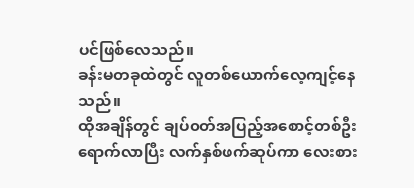ပင်ဖြစ်လေသည်။
ခန်းမတခုထဲတွင် လူတစ်ယောက်လေ့ကျင့်နေသည်။
ထိုအချိန်တွင် ချပ်၀တ်အပြည့်အစောင့်တစ်ဦးရောက်လာပြီး လက်နှစ်ဖက်ဆုပ်ကာ လေးစား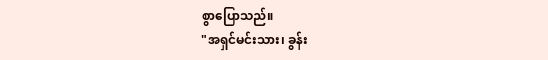စွာပြောသည်။
"အရှင်မင်းသား၊ ခွန်း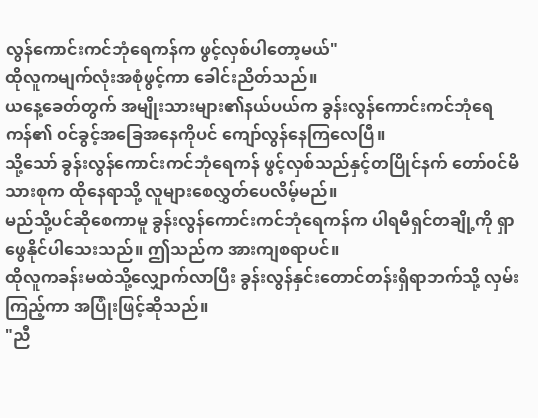လွန်ကောင်းကင်ဘုံရေကန်က ဖွင့်လှစ်ပါတော့မယ်"
ထိုလူကမျက်လုံးအစုံဖွင့်ကာ ခေါင်းညိတ်သည်။
ယနေ့ခေတ်တွက် အမျိုးသားများ၏နယ်ပယ်က ခွန်းလွန်ကောင်းကင်ဘုံရေကန်၏ ၀င်ခွင့်အခြေအနေကိုပင် ကျော်လွန်နေကြလေပြီ။
သို့သော် ခွန်းလွန်ကောင်းကင်ဘုံရေကန် ဖွင့်လှစ်သည်နှင့်တပြိုင်နက် တော်၀င်မိသားစုက ထိုနေရာသို့ လူများစေလွှတ်ပေလိမ့်မည်။
မည်သို့ပင်ဆိုစေကာမူ ခွန်းလွန်ကောင်းကင်ဘုံရေကန်က ပါရမီရှင်တချို့ကို ရှာဖွေနိုင်ပါသေးသည်။ ဤသည်က အားကျစရာပင်။
ထိုလူကခန်းမထဲသို့လျှောက်လာပြီး ခွန်းလွန်နှင်းတောင်တန်းရှိရာဘက်သို့ လှမ်းကြည့်ကာ အပြုံးဖြင့်ဆိုသည်။
"ညီ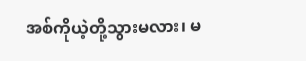အစ်ကိုယဲ့တို့သွားမလား၊ မ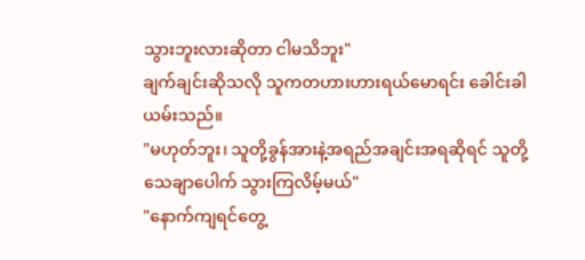သွားဘူးလားဆိုတာ ငါမသိဘူး"
ချက်ချင်းဆိုသလို သူကတဟားဟားရယ်မောရင်း ခေါင်းခါယမ်းသည်။
"မဟုတ်ဘူး၊ သူတို့ခွန်အားနဲ့အရည်အချင်းအရဆိုရင် သူတို့သေချာပေါက် သွားကြလိမ့်မယ်"
"နောက်ကျရင်တွေ့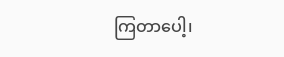ကြတာပေါ့၊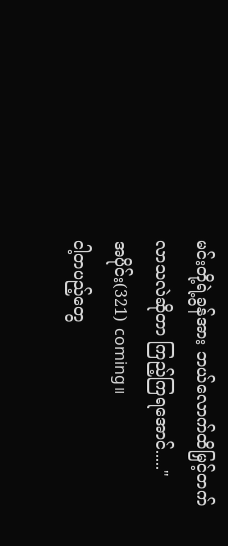မင်းတို့ရဲ့ခွန်အား ဘယ်လောက်ထိမြှင့်တက်လာသလဲဆိုတာ ကြည့်ကြရအောင်....."
အပိုင်း(321) coming။
ငါ့တပည့်တွေ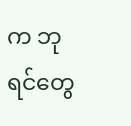က ဘုရင်တွေ